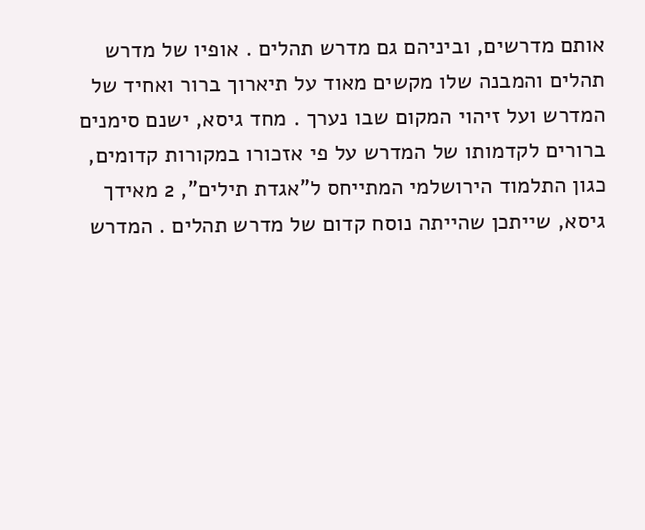אותם מדרשים, וביניהם גם מדרש תהלים . אופיו של מדרש תהלים והמבנה שלו מקשים מאוד על תיארוך ברור ואחיד של המדרש ועל זיהוי המקום שבו נערך . מחד גיסא, ישנם סימנים ברורים לקדמותו של המדרש על פי אזכורו במקורות קדומים, כגון התלמוד הירושלמי המתייחס ל"אגדת תילים", 2 מאידך גיסא, שייתכן שהייתה נוסח קדום של מדרש תהלים . המדרש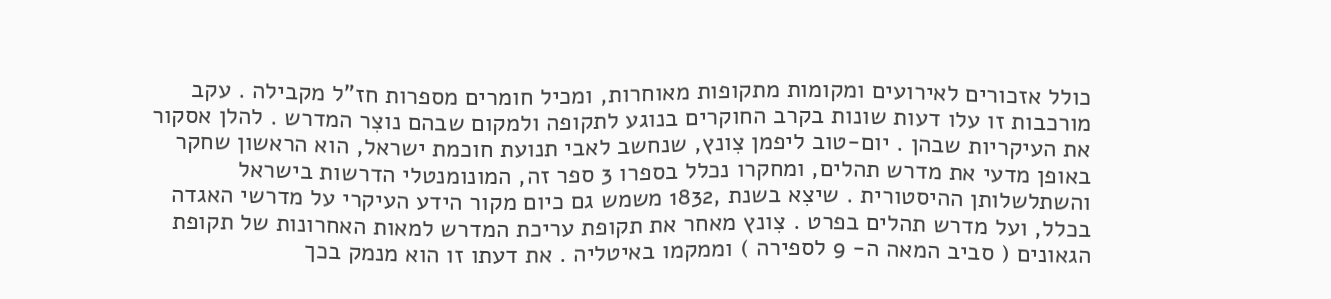כולל אזכורים לאירועים ומקומות מתקופות מאוחרות, ומכיל חומרים מספרות חז"ל מקבילה . עקב מורכבות זו עלו דעות שונות בקרב החוקרים בנוגע לתקופה ולמקום שבהם נוצִר המדרש . להלן אסקור את העיקריות שבהן . יום-טוב ליפמן צִונץ, שנחשב לאבי תנועת חוכמת ישראל, הוא הראשון שחקר באופן מדעי את מדרש תהלים, ומחקרו נכלל בספרו 3 ספר זה, המונומנטלי הדרשות בישראל והשתלשלותן ההיסטורית . שיצִא בשנת ,1832 משמש גם כיום מקור הידע העיקרי על מדרשי האגדה בכלל, ועל מדרש תהלים בפרט . צִונץ מאחר את תקופת עריכת המדרש למאות האחרונות של תקופת הגאונים ( סביב המאה ה- 9 לספירה ) וממקמו באיטליה . את דעתו זו הוא מנמק בכך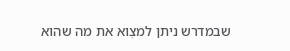שבמדרש ניתן למצִוא את מה שהוא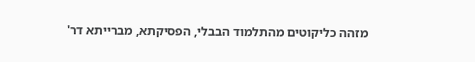מזהה כליקוטים מהתלמוד הבבלי, הפסיקתא, מברייתא דר'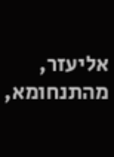אליעזר, מהתנחומא,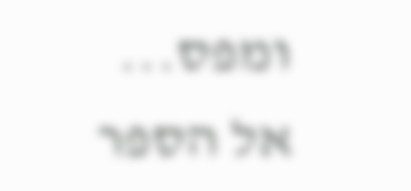ומפס...
אל הספר